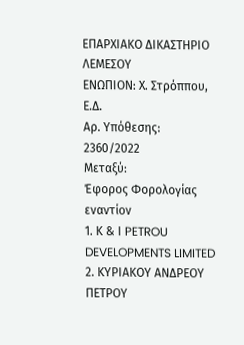ΕΠΑΡΧΙΑΚΟ ΔΙΚΑΣΤΗΡΙΟ ΛΕΜΕΣΟΥ
ΕΝΩΠΙΟΝ: Χ. Στρόππου, Ε.Δ.
Αρ. Υπόθεσης: 2360/2022
Μεταξύ:
Έφορος Φορολογίας
εναντίον
1. Κ & Ι PETROU DEVELOPMENTS LIMITED
2. ΚΥΡΙΑΚΟΥ ΑΝΔΡΕΟΥ ΠΕΤΡΟΥ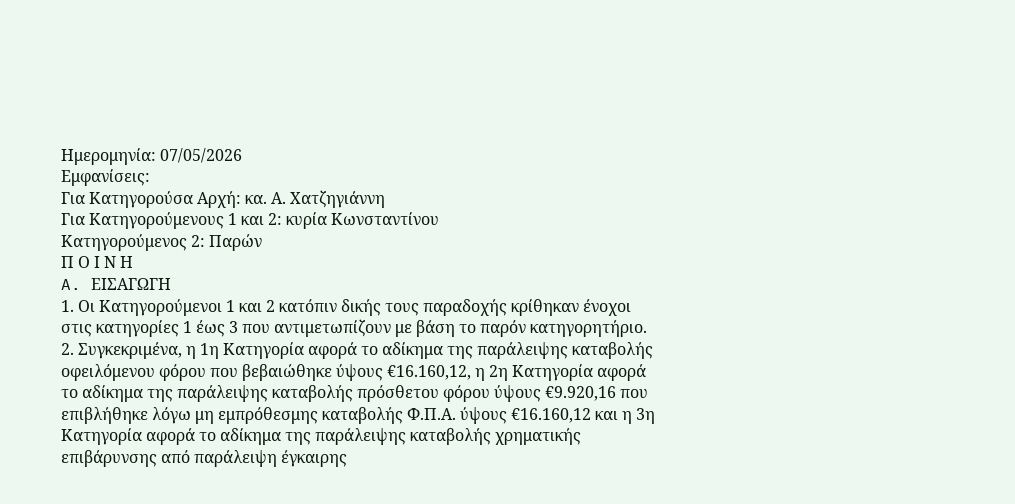Ημερομηνία: 07/05/2026
Εμφανίσεις:
Για Κατηγορούσα Αρχή: κα. Α. Χατζηγιάννη
Για Κατηγορούμενους 1 και 2: κυρία Κωνσταντίνου
Κατηγορούμενος 2: Παρών
Π Ο Ι Ν Η
A. ΕΙΣΑΓΩΓΗ
1. Οι Κατηγορούμενοι 1 και 2 κατόπιν δικής τους παραδοχής κρίθηκαν ένοχοι στις κατηγορίες 1 έως 3 που αντιμετωπίζουν με βάση το παρόν κατηγορητήριο.
2. Συγκεκριμένα, η 1η Κατηγορία αφορά το αδίκημα της παράλειψης καταβολής οφειλόμενου φόρου που βεβαιώθηκε ύψους €16.160,12, η 2η Κατηγορία αφορά το αδίκημα της παράλειψης καταβολής πρόσθετου φόρου ύψους €9.920,16 που επιβλήθηκε λόγω μη εμπρόθεσμης καταβολής Φ.Π.Α. ύψους €16.160,12 και η 3η Κατηγορία αφορά το αδίκημα της παράλειψης καταβολής χρηματικής επιβάρυνσης από παράλειψη έγκαιρης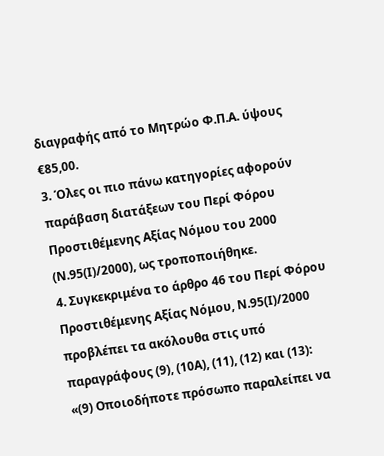διαγραφής από το Μητρώο Φ.Π.Α. ύψους €85,00.
3. Όλες οι πιο πάνω κατηγορίες αφορούν παράβαση διατάξεων του Περί Φόρου Προστιθέμενης Αξίας Νόμου του 2000 (Ν.95(Ι)/2000), ως τροποποιήθηκε.
4. Συγκεκριμένα το άρθρο 46 του Περί Φόρου Προστιθέμενης Αξίας Νόμου, Ν.95(Ι)/2000 προβλέπει τα ακόλουθα στις υπό παραγράφους (9), (10Α), (11), (12) και (13):
«(9) Οποιοδήποτε πρόσωπο παραλείπει να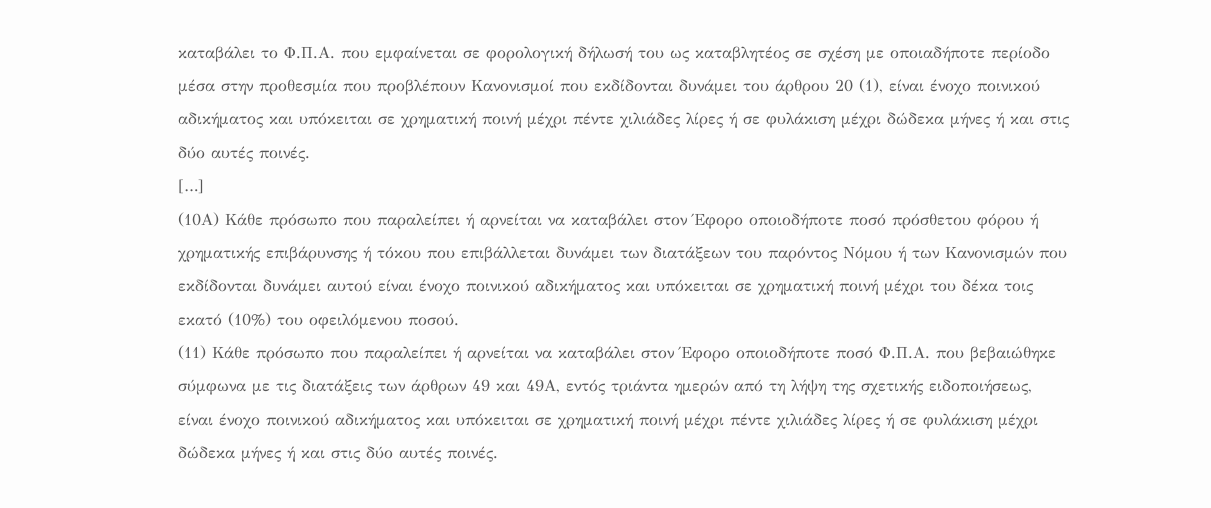καταβάλει το Φ.Π.Α. που εμφαίνεται σε φορολογική δήλωσή του ως καταβλητέος σε σχέση με οποιαδήποτε περίοδο μέσα στην προθεσμία που προβλέπουν Κανονισμοί που εκδίδονται δυνάμει του άρθρου 20 (1), είναι ένοχο ποινικού αδικήματος και υπόκειται σε χρηματική ποινή μέχρι πέντε χιλιάδες λίρες ή σε φυλάκιση μέχρι δώδεκα μήνες ή και στις δύο αυτές ποινές.
[…]
(10Α) Κάθε πρόσωπο που παραλείπει ή αρνείται να καταβάλει στον Έφορο οποιοδήποτε ποσό πρόσθετου φόρου ή χρηματικής επιβάρυνσης ή τόκου που επιβάλλεται δυνάμει των διατάξεων του παρόντος Νόμου ή των Κανονισμών που εκδίδονται δυνάμει αυτού είναι ένοχο ποινικού αδικήματος και υπόκειται σε χρηματική ποινή μέχρι του δέκα τοις εκατό (10%) του οφειλόμενου ποσού.
(11) Κάθε πρόσωπο που παραλείπει ή αρνείται να καταβάλει στον Έφορο οποιοδήποτε ποσό Φ.Π.Α. που βεβαιώθηκε σύμφωνα με τις διατάξεις των άρθρων 49 και 49Α, εντός τριάντα ημερών από τη λήψη της σχετικής ειδοποιήσεως, είναι ένοχο ποινικού αδικήματος και υπόκειται σε χρηματική ποινή μέχρι πέντε χιλιάδες λίρες ή σε φυλάκιση μέχρι δώδεκα μήνες ή και στις δύο αυτές ποινές.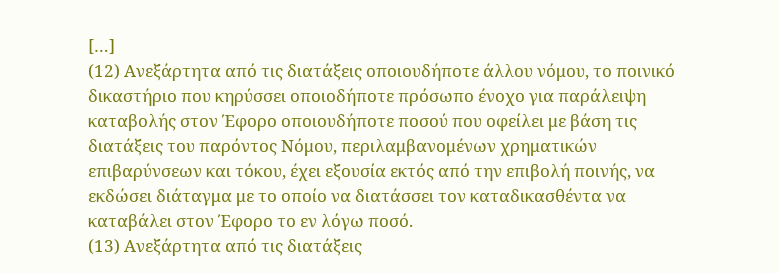[…]
(12) Ανεξάρτητα από τις διατάξεις οποιουδήποτε άλλου νόμου, το ποινικό δικαστήριο που κηρύσσει οποιοδήποτε πρόσωπο ένοχο για παράλειψη καταβολής στον Έφορο οποιουδήποτε ποσού που οφείλει με βάση τις διατάξεις του παρόντος Νόμου, περιλαμβανομένων χρηματικών επιβαρύνσεων και τόκου, έχει εξουσία εκτός από την επιβολή ποινής, να εκδώσει διάταγμα με το οποίο να διατάσσει τον καταδικασθέντα να καταβάλει στον Έφορο το εν λόγω ποσό.
(13) Ανεξάρτητα από τις διατάξεις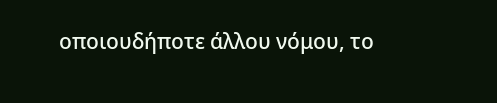οποιουδήποτε άλλου νόμου, το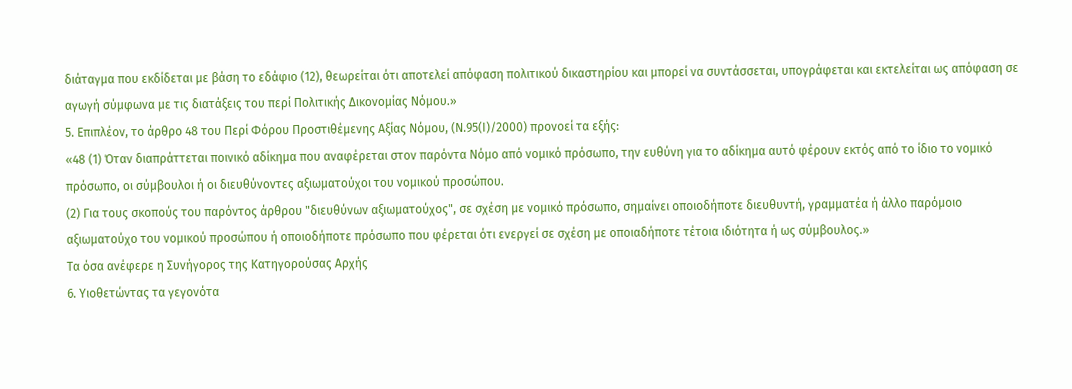διάταγμα που εκδίδεται με βάση το εδάφιο (12), θεωρείται ότι αποτελεί απόφαση πολιτικού δικαστηρίου και μπορεί να συντάσσεται, υπογράφεται και εκτελείται ως απόφαση σε αγωγή σύμφωνα με τις διατάξεις του περί Πολιτικής Δικονομίας Νόμου.»
5. Επιπλέον, το άρθρο 48 του Περί Φόρου Προστιθέμενης Αξίας Νόμου, (Ν.95(Ι)/2000) προνοεί τα εξής:
«48 (1) Όταν διαπράττεται ποινικό αδίκημα που αναφέρεται στον παρόντα Νόμο από νομικό πρόσωπο, την ευθύνη για το αδίκημα αυτό φέρουν εκτός από το ίδιο το νομικό πρόσωπο, οι σύμβουλοι ή οι διευθύνοντες αξιωματούχοι του νομικού προσώπου.
(2) Για τους σκοπούς του παρόντος άρθρου "διευθύνων αξιωματούχος", σε σχέση με νομικό πρόσωπο, σημαίνει οποιοδήποτε διευθυντή, γραμματέα ή άλλο παρόμοιο αξιωματούχο του νομικού προσώπου ή οποιοδήποτε πρόσωπο που φέρεται ότι ενεργεί σε σχέση με οποιαδήποτε τέτοια ιδιότητα ή ως σύμβουλος.»
Τα όσα ανέφερε η Συνήγορος της Κατηγορούσας Αρχής
6. Υιοθετώντας τα γεγονότα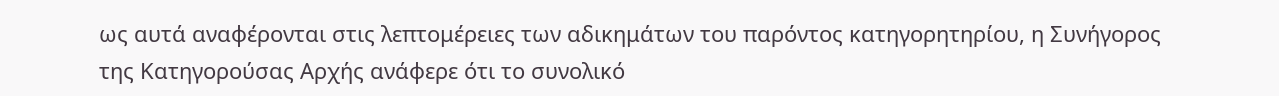ως αυτά αναφέρονται στις λεπτομέρειες των αδικημάτων του παρόντος κατηγορητηρίου, η Συνήγορος της Κατηγορούσας Αρχής ανάφερε ότι το συνολικό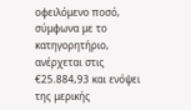οφειλόμενο ποσό, σύμφωνα με το κατηγορητήριο, ανέρχεται στις €25.884,93 και ενόψει της μερικής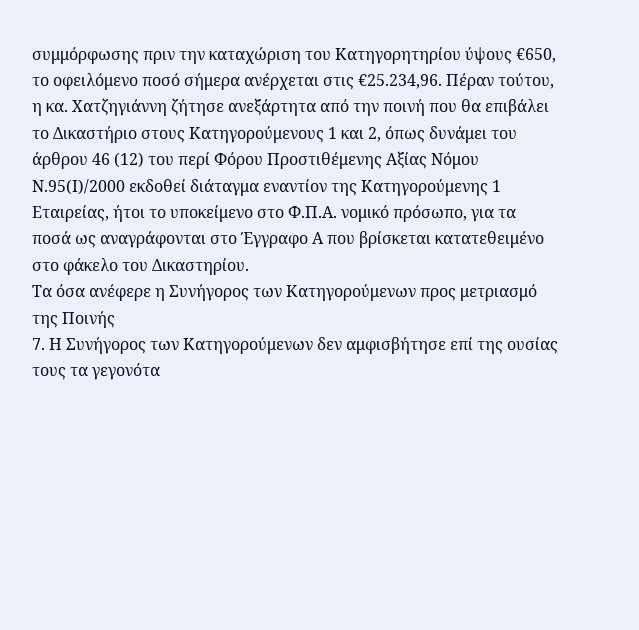συμμόρφωσης πριν την καταχώριση του Κατηγορητηρίου ύψους €650, το οφειλόμενο ποσό σήμερα ανέρχεται στις €25.234,96. Πέραν τούτου, η κα. Χατζηγιάννη ζήτησε ανεξάρτητα από την ποινή που θα επιβάλει το Δικαστήριο στους Κατηγορούμενους 1 και 2, όπως δυνάμει του άρθρου 46 (12) του περί Φόρου Προστιθέμενης Αξίας Νόμου Ν.95(Ι)/2000 εκδοθεί διάταγμα εναντίον της Κατηγορούμενης 1 Εταιρείας, ήτοι το υποκείμενο στο Φ.Π.Α. νομικό πρόσωπο, για τα ποσά ως αναγράφονται στο Έγγραφο Α που βρίσκεται κατατεθειμένο στο φάκελο του Δικαστηρίου.
Τα όσα ανέφερε η Συνήγορος των Κατηγορούμενων προς μετριασμό της Ποινής
7. Η Συνήγορος των Κατηγορούμενων δεν αμφισβήτησε επί της ουσίας τους τα γεγονότα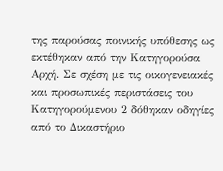της παρούσας ποινικής υπόθεσης ως εκτέθηκαν από την Κατηγορούσα Αρχή. Σε σχέση με τις οικογενειακές και προσωπικές περιστάσεις του Κατηγορούμενου 2 δόθηκαν οδηγίες από το Δικαστήριο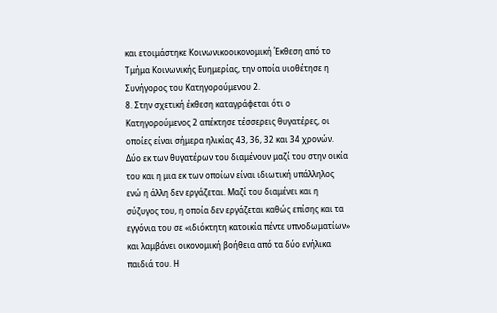και ετοιμάστηκε Κοινωνικοοικονομική Έκθεση από το Τμήμα Κοινωνικής Ευημερίας, την οποία υιοθέτησε η Συνήγορος του Κατηγορούμενου 2.
8. Στην σχετική έκθεση καταγράφεται ότι ο Κατηγορούμενος 2 απέκτησε τέσσερεις θυγατέρες, οι οποίες είναι σήμερα ηλικίας 43, 36, 32 και 34 χρονών. Δύο εκ των θυγατέρων του διαμένουν μαζί του στην οικία του και η μια εκ των οποίων είναι ιδιωτική υπάλληλος ενώ η άλλη δεν εργάζεται. Μαζί του διαμένει και η σύζυγος του, η οποία δεν εργάζεται καθώς επίσης και τα εγγόνια του σε «ιδιόκτητη κατοικία πέντε υπνοδωματίων» και λαμβάνει οικονομική βοήθεια από τα δύο ενήλικα παιδιά του. Η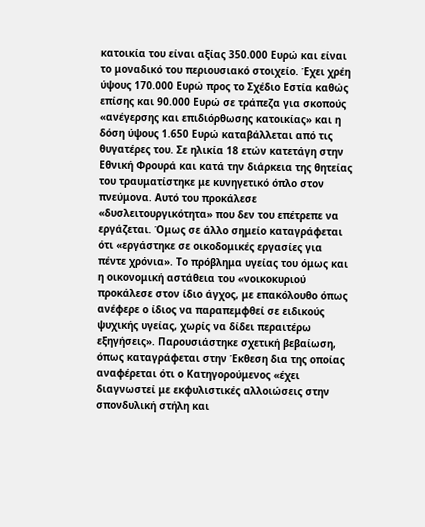κατοικία του είναι αξίας 350.000 Ευρώ και είναι το μοναδικό του περιουσιακό στοιχείο. Έχει χρέη ύψους 170.000 Ευρώ προς το Σχέδιο Εστία καθώς επίσης και 90.000 Ευρώ σε τράπεζα για σκοπούς «ανέγερσης και επιδιόρθωσης κατοικίας» και η δόση ύψους 1.650 Ευρώ καταβάλλεται από τις θυγατέρες του. Σε ηλικία 18 ετών κατετάγη στην Εθνική Φρουρά και κατά την διάρκεια της θητείας του τραυματίστηκε με κυνηγετικό όπλο στον πνεύμονα. Αυτό του προκάλεσε «δυσλειτουργικότητα» που δεν του επέτρεπε να εργάζεται. Όμως σε άλλο σημείο καταγράφεται ότι «εργάστηκε σε οικοδομικές εργασίες για πέντε χρόνια». Το πρόβλημα υγείας του όμως και η οικονομική αστάθεια του «νοικοκυριού προκάλεσε στον ίδιο άγχος, με επακόλουθο όπως ανέφερε ο ίδιος να παραπεμφθεί σε ειδικούς ψυχικής υγείας, χωρίς να δίδει περαιτέρω εξηγήσεις». Παρουσιάστηκε σχετική βεβαίωση, όπως καταγράφεται στην Έκθεση δια της οποίας αναφέρεται ότι ο Κατηγορούμενος «έχει διαγνωστεί με εκφυλιστικές αλλοιώσεις στην σπονδυλική στήλη και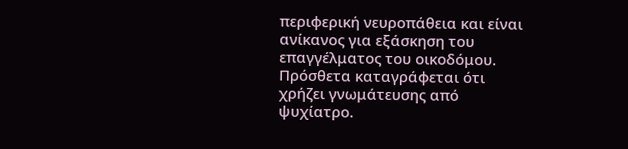περιφερική νευροπάθεια και είναι ανίκανος για εξάσκηση του επαγγέλματος του οικοδόμου. Πρόσθετα καταγράφεται ότι χρήζει γνωμάτευσης από ψυχίατρο.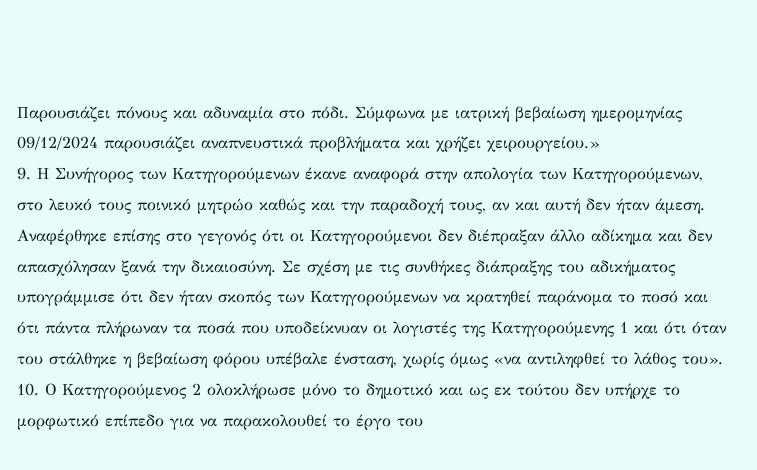Παρουσιάζει πόνους και αδυναμία στο πόδι. Σύμφωνα με ιατρική βεβαίωση ημερομηνίας 09/12/2024 παρουσιάζει αναπνευστικά προβλήματα και χρήζει χειρουργείου.»
9. Η Συνήγορος των Κατηγορούμενων έκανε αναφορά στην απολογία των Κατηγορούμενων, στο λευκό τους ποινικό μητρώο καθώς και την παραδοχή τους, αν και αυτή δεν ήταν άμεση. Αναφέρθηκε επίσης στο γεγονός ότι οι Κατηγορούμενοι δεν διέπραξαν άλλο αδίκημα και δεν απασχόλησαν ξανά την δικαιοσύνη. Σε σχέση με τις συνθήκες διάπραξης του αδικήματος υπογράμμισε ότι δεν ήταν σκοπός των Κατηγορούμενων να κρατηθεί παράνομα το ποσό και ότι πάντα πλήρωναν τα ποσά που υποδείκνυαν οι λογιστές της Κατηγορούμενης 1 και ότι όταν του στάλθηκε η βεβαίωση φόρου υπέβαλε ένσταση, χωρίς όμως «να αντιληφθεί το λάθος του».
10. Ο Κατηγορούμενος 2 ολοκλήρωσε μόνο το δημοτικό και ως εκ τούτου δεν υπήρχε το μορφωτικό επίπεδο για να παρακολουθεί το έργο του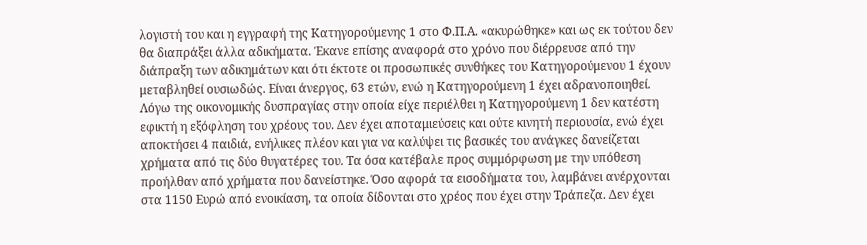λογιστή του και η εγγραφή της Κατηγορούμενης 1 στο Φ.Π.Α. «ακυρώθηκε» και ως εκ τούτου δεν θα διαπράξει άλλα αδικήματα. Έκανε επίσης αναφορά στο χρόνο που διέρρευσε από την διάπραξη των αδικημάτων και ότι έκτοτε οι προσωπικές συνθήκες του Κατηγορούμενου 1 έχουν μεταβληθεί ουσιωδώς. Είναι άνεργος, 63 ετών, ενώ η Κατηγορούμενη 1 έχει αδρανοποιηθεί. Λόγω της οικονομικής δυσπραγίας στην οποία είχε περιέλθει η Κατηγορούμενη 1 δεν κατέστη εφικτή η εξόφληση του χρέους του. Δεν έχει αποταμιεύσεις και ούτε κινητή περιουσία, ενώ έχει αποκτήσει 4 παιδιά, ενήλικες πλέον και για να καλύψει τις βασικές του ανάγκες δανείζεται χρήματα από τις δύο θυγατέρες του. Τα όσα κατέβαλε προς συμμόρφωση με την υπόθεση προήλθαν από χρήματα που δανείστηκε. Όσο αφορά τα εισοδήματα του, λαμβάνει ανέρχονται στα 1150 Ευρώ από ενοικίαση, τα οποία δίδονται στο χρέος που έχει στην Τράπεζα. Δεν έχει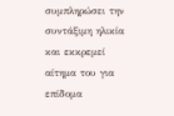συμπληρώσει την συντάξιμη ηλικία και εκκρεμεί αίτημα του για επίδομα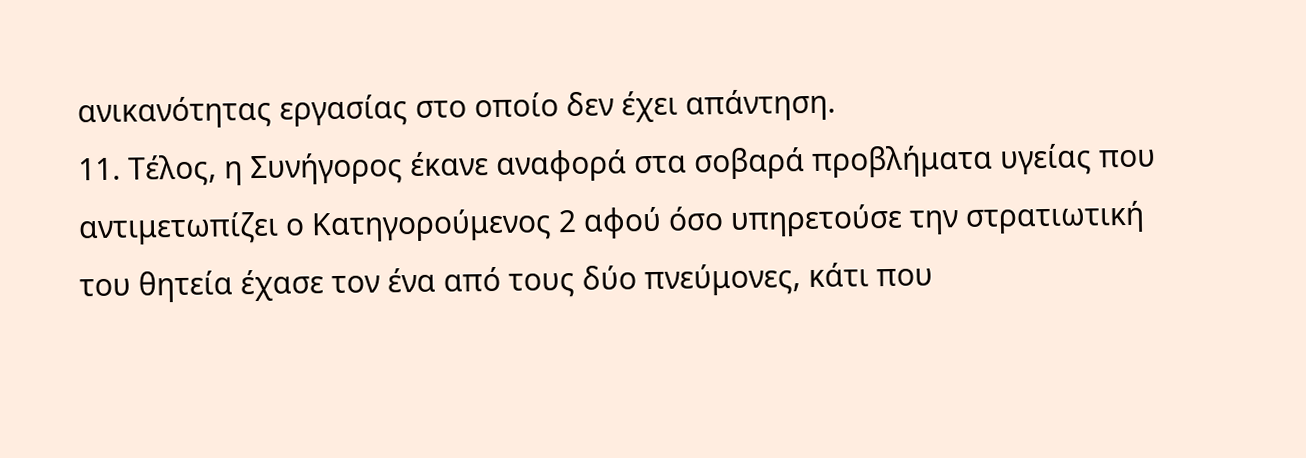ανικανότητας εργασίας στο οποίο δεν έχει απάντηση.
11. Τέλος, η Συνήγορος έκανε αναφορά στα σοβαρά προβλήματα υγείας που αντιμετωπίζει ο Κατηγορούμενος 2 αφού όσο υπηρετούσε την στρατιωτική του θητεία έχασε τον ένα από τους δύο πνεύμονες, κάτι που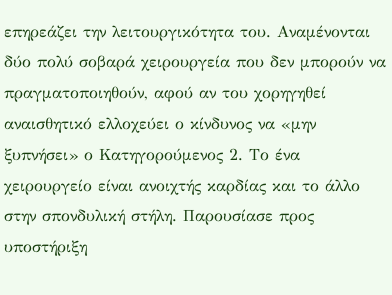επηρεάζει την λειτουργικότητα του. Αναμένονται δύο πολύ σοβαρά χειρουργεία που δεν μπορούν να πραγματοποιηθούν, αφού αν του χορηγηθεί αναισθητικό ελλοχεύει ο κίνδυνος να «μην ξυπνήσει» ο Κατηγορούμενος 2. Το ένα χειρουργείο είναι ανοιχτής καρδίας και το άλλο στην σπονδυλική στήλη. Παρουσίασε προς υποστήριξη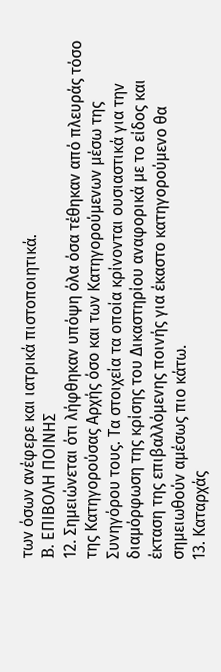των όσων ανέφερε και ιατρικά πιστοποιητικά.
B. ΕΠΙΒΟΛΗ ΠΟΙΝΗΣ
12. Σημειώνεται ότι λήφθηκαν υπόψη όλα όσα τέθηκαν από πλευράς τόσο της Κατηγορούσας Αρχής όσο και των Κατηγορούμενων μέσω της Συνηγόρου τους. Τα στοιχεία τα οποία κρίνονται ουσιαστικά για την διαμόρφωση της κρίσης του Δικαστηρίου αναφορικά με το είδος και έκταση της επιβαλλόμενης ποινής για έκαστο κατηγορούμενο θα σημειωθούν αμέσως πιο κάτω.
13. Καταρχάς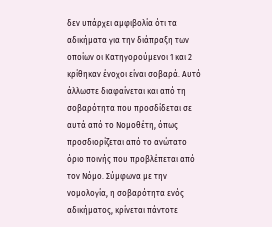δεν υπάρχει αμφιβολία ότι τα αδικήματα για την διάπραξη των οποίων οι Κατηγορούμενοι 1 και 2 κρίθηκαν ένοχοι είναι σοβαρά. Αυτό άλλωστε διαφαίνεται και από τη σοβαρότητα που προσδίδεται σε αυτά από το Νομοθέτη, όπως προσδιορίζεται από το ανώτατο όριο ποινής που προβλέπεται από τον Νόμο. Σύμφωνα με την νομολογία, η σοβαρότητα ενός αδικήματος, κρίνεται πάντοτε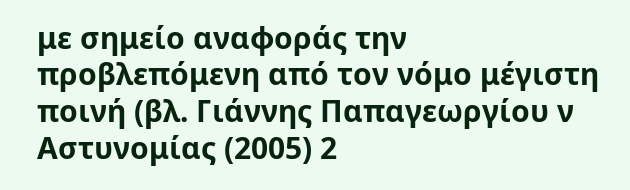με σημείο αναφοράς την προβλεπόμενη από τον νόμο μέγιστη ποινή (βλ. Γιάννης Παπαγεωργίου ν Αστυνομίας (2005) 2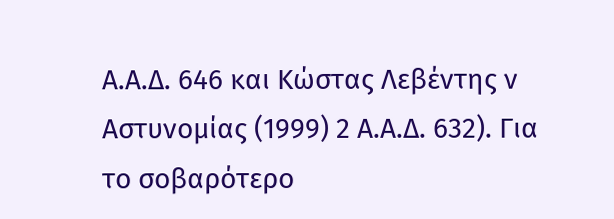Α.Α.Δ. 646 και Κώστας Λεβέντης ν Αστυνομίας (1999) 2 Α.Α.Δ. 632). Για το σοβαρότερο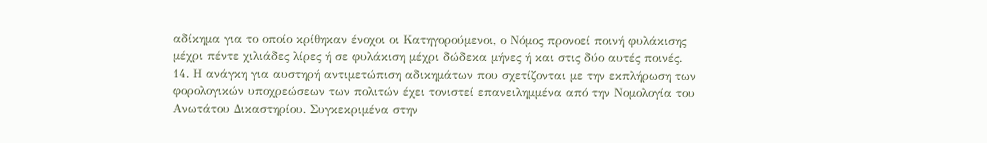αδίκημα για το οποίο κρίθηκαν ένοχοι οι Κατηγορούμενοι, ο Νόμος προνοεί ποινή φυλάκισης μέχρι πέντε χιλιάδες λίρες ή σε φυλάκιση μέχρι δώδεκα μήνες ή και στις δύο αυτές ποινές.
14. Η ανάγκη για αυστηρή αντιμετώπιση αδικημάτων που σχετίζονται με την εκπλήρωση των φορολογικών υποχρεώσεων των πολιτών έχει τονιστεί επανειλημμένα από την Νομολογία του Ανωτάτου Δικαστηρίου. Συγκεκριμένα στην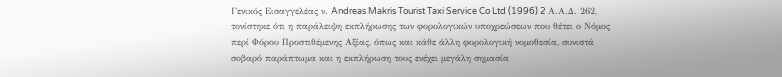Γενικός Εισαγγελέας ν. Andreas Makris Tourist Taxi Service Co Ltd (1996) 2 Α.Α.Δ. 262, τονίστηκε ότι η παράλειψη εκπλήρωσης των φορολογικών υποχρεώσεων που θέτει ο Νόμος περί Φόρου Προστιθέμενης Αξίας, όπως και κάθε άλλη φορολογική νομοθεσία, συνιστά σοβαρό παράπτωμα και η εκπλήρωση τους ενέχει μεγάλη σημασία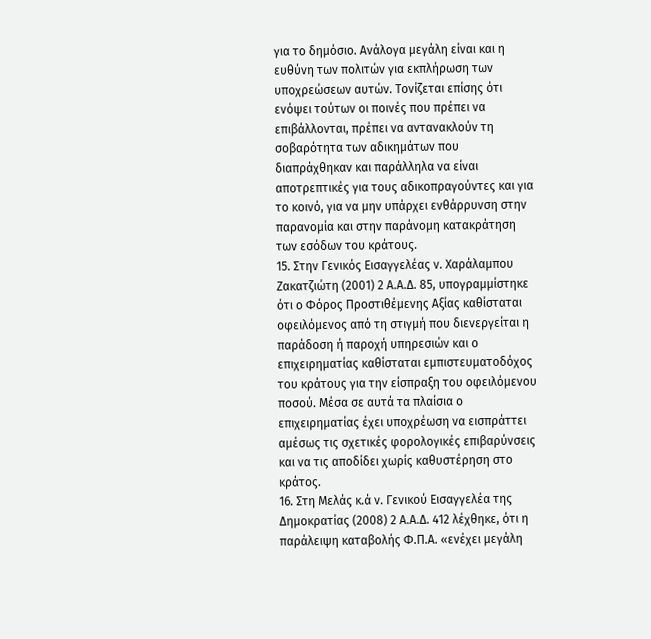για το δημόσιο. Ανάλογα μεγάλη είναι και η ευθύνη των πολιτών για εκπλήρωση των υποχρεώσεων αυτών. Τονίζεται επίσης ότι ενόψει τούτων οι ποινές που πρέπει να επιβάλλονται, πρέπει να αντανακλούν τη σοβαρότητα των αδικημάτων που διαπράχθηκαν και παράλληλα να είναι αποτρεπτικές για τους αδικοπραγούντες και για το κοινό, για να μην υπάρχει ενθάρρυνση στην παρανομία και στην παράνομη κατακράτηση των εσόδων του κράτους.
15. Στην Γενικός Εισαγγελέας ν. Χαράλαμπου Ζακατζιώτη (2001) 2 Α.Α.Δ. 85, υπογραμμίστηκε ότι ο Φόρος Προστιθέμενης Αξίας καθίσταται οφειλόμενος από τη στιγμή που διενεργείται η παράδοση ή παροχή υπηρεσιών και ο επιχειρηματίας καθίσταται εμπιστευματοδόχος του κράτους για την είσπραξη του οφειλόμενου ποσού. Μέσα σε αυτά τα πλαίσια ο επιχειρηματίας έχει υποχρέωση να εισπράττει αμέσως τις σχετικές φορολογικές επιβαρύνσεις και να τις αποδίδει χωρίς καθυστέρηση στο κράτος.
16. Στη Μελάς κ.ά ν. Γενικού Εισαγγελέα της Δημοκρατίας (2008) 2 Α.Α.Δ. 412 λέχθηκε, ότι η παράλειψη καταβολής Φ.Π.Α. «ενέχει μεγάλη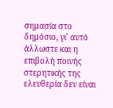σημασία στο δημόσιο, γι' αυτό άλλωστε και η επιβολή ποινής στερητικής της ελευθερία δεν είναι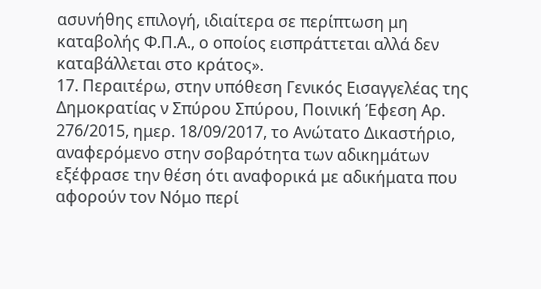ασυνήθης επιλογή, ιδιαίτερα σε περίπτωση μη καταβολής Φ.Π.Α., ο οποίος εισπράττεται αλλά δεν καταβάλλεται στο κράτος».
17. Περαιτέρω, στην υπόθεση Γενικός Εισαγγελέας της Δημοκρατίας ν Σπύρου Σπύρου, Ποινική Έφεση Αρ. 276/2015, ημερ. 18/09/2017, το Ανώτατο Δικαστήριο, αναφερόμενο στην σοβαρότητα των αδικημάτων εξέφρασε την θέση ότι αναφορικά με αδικήματα που αφορούν τον Νόμο περί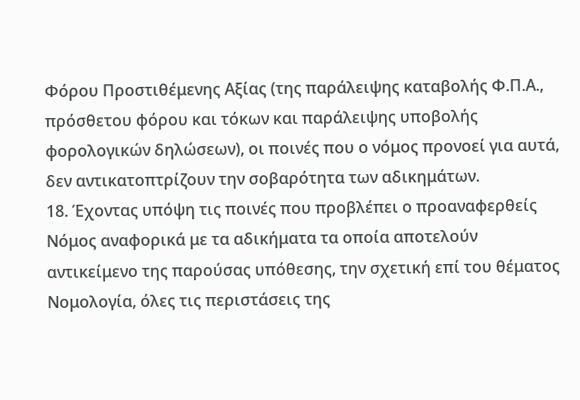Φόρου Προστιθέμενης Αξίας (της παράλειψης καταβολής Φ.Π.Α., πρόσθετου φόρου και τόκων και παράλειψης υποβολής φορολογικών δηλώσεων), οι ποινές που ο νόμος προνοεί για αυτά, δεν αντικατοπτρίζουν την σοβαρότητα των αδικημάτων.
18. Έχοντας υπόψη τις ποινές που προβλέπει ο προαναφερθείς Νόμος αναφορικά με τα αδικήματα τα οποία αποτελούν αντικείμενο της παρούσας υπόθεσης, την σχετική επί του θέματος Νομολογία, όλες τις περιστάσεις της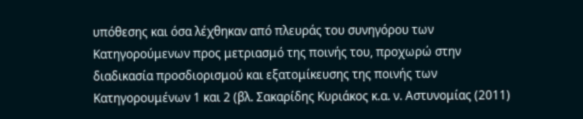υπόθεσης και όσα λέχθηκαν από πλευράς του συνηγόρου των Κατηγορούμενων προς μετριασμό της ποινής του, προχωρώ στην διαδικασία προσδιορισμού και εξατομίκευσης της ποινής των Κατηγορουμένων 1 και 2 (βλ. Σακαρίδης Κυριάκος κ.α. ν. Αστυνομίας (2011)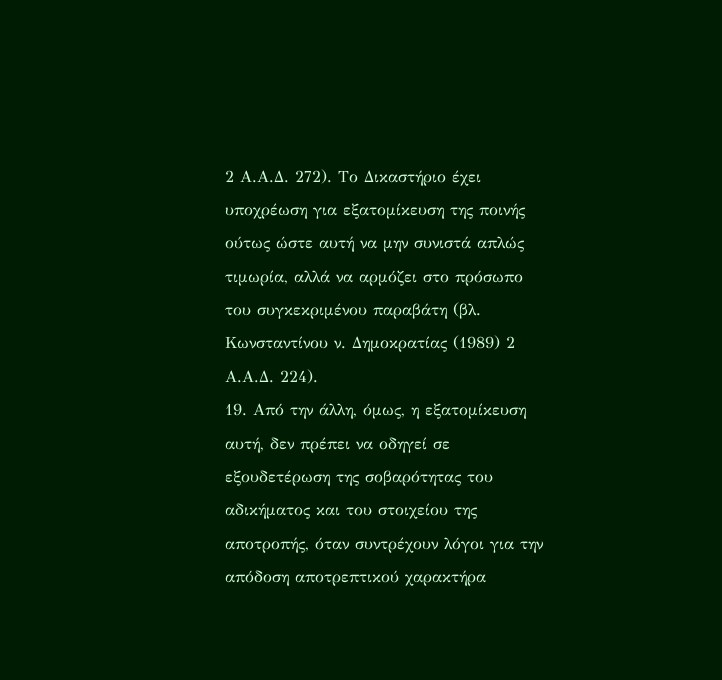2 Α.Α.Δ. 272). Το Δικαστήριο έχει υποχρέωση για εξατομίκευση της ποινής ούτως ώστε αυτή να μην συνιστά απλώς τιμωρία, αλλά να αρμόζει στο πρόσωπο του συγκεκριμένου παραβάτη (βλ. Κωνσταντίνου ν. Δημοκρατίας (1989) 2 Α.Α.Δ. 224).
19. Από την άλλη, όμως, η εξατομίκευση αυτή, δεν πρέπει να οδηγεί σε εξουδετέρωση της σοβαρότητας του αδικήματος και του στοιχείου της αποτροπής, όταν συντρέχουν λόγοι για την απόδοση αποτρεπτικού χαρακτήρα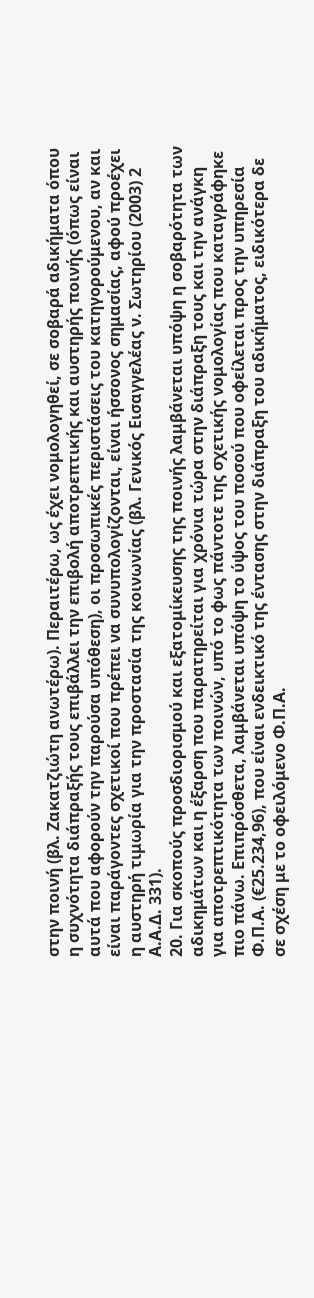στην ποινή (βλ. Ζακατζιώτη ανωτέρω). Περαιτέρω, ως έχει νομολογηθεί, σε σοβαρά αδικήματα όπου η συχνότητα διάπραξής τους επιβάλλει την επιβολή αποτρεπτικής και αυστηρής ποινής (όπως είναι αυτά που αφορούν την παρούσα υπόθεση), οι προσωπικές περιστάσεις του κατηγορούμενου, αν και είναι παράγοντες σχετικοί που πρέπει να συνυπολογίζονται, είναι ήσσονος σημασίας, αφού προέχει η αυστηρή τιμωρία για την προστασία της κοινωνίας (βλ. Γενικός Εισαγγελέας ν. Σωτηρίου (2003) 2 Α.Α.Δ. 331).
20. Για σκοπούς προσδιορισμού και εξατομίκευσης της ποινής λαμβάνεται υπόψη η σοβαρότητα των αδικημάτων και η έξαρση που παρατηρείται για χρόνια τώρα στην διάπραξη τους και την ανάγκη για αποτρεπτικότητα των ποινών, υπό το φως πάντοτε της σχετικής νομολογίας που καταγράφηκε πιο πάνω. Επιπρόσθετα, λαμβάνεται υπόψη το ύψος του ποσού που οφείλεται προς την υπηρεσία Φ.Π.Α. (€25.234,96), που είναι ενδεικτικό της έντασης στην διάπραξη του αδικήματος, ειδικότερα δε σε σχέση με το οφειλόμενο Φ.Π.Α.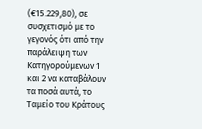(€15.229,80), σε συσχετισμό με το γεγονός ότι από την παράλειψη των Κατηγορούμενων 1 και 2 να καταβάλουν τα ποσά αυτά, το Ταμείο του Κράτους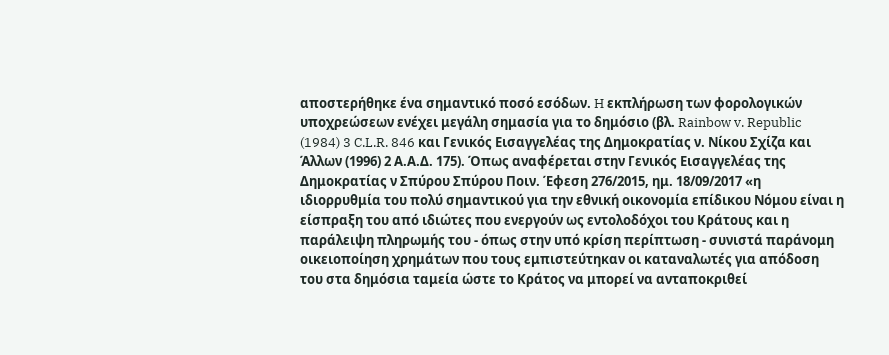αποστερήθηκε ένα σημαντικό ποσό εσόδων. H εκπλήρωση των φορολογικών υποχρεώσεων ενέχει μεγάλη σημασία για το δημόσιο (βλ. Rainbow v. Republic (1984) 3 C.L.R. 846 και Γενικός Εισαγγελέας της Δημοκρατίας ν. Νίκου Σχίζα και Άλλων (1996) 2 Α.Α.Δ. 175). Όπως αναφέρεται στην Γενικός Εισαγγελέας της Δημοκρατίας ν Σπύρου Σπύρου Ποιν. Έφεση 276/2015, ημ. 18/09/2017 «η ιδιορρυθμία του πολύ σημαντικού για την εθνική οικονομία επίδικου Νόμου είναι η είσπραξη του από ιδιώτες που ενεργούν ως εντολοδόχοι του Κράτους και η παράλειψη πληρωμής του - όπως στην υπό κρίση περίπτωση - συνιστά παράνομη οικειοποίηση χρημάτων που τους εμπιστεύτηκαν οι καταναλωτές για απόδοση του στα δημόσια ταμεία ώστε το Κράτος να μπορεί να ανταποκριθεί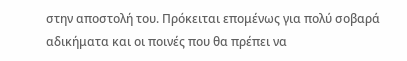στην αποστολή του. Πρόκειται επομένως για πολύ σοβαρά αδικήματα και οι ποινές που θα πρέπει να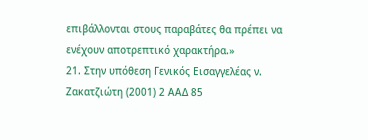επιβάλλονται στους παραβάτες θα πρέπει να ενέχουν αποτρεπτικό χαρακτήρα.»
21. Στην υπόθεση Γενικός Εισαγγελέας ν. Ζακατζιώτη (2001) 2 ΑΑΔ 85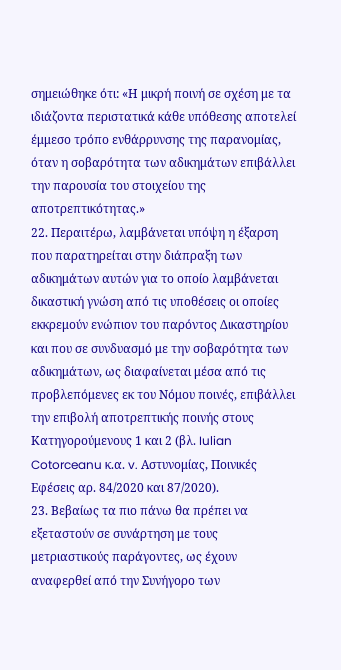σημειώθηκε ότι: «Η μικρή ποινή σε σχέση με τα ιδιάζοντα περιστατικά κάθε υπόθεσης αποτελεί έμμεσο τρόπο ενθάρρυνσης της παρανομίας, όταν η σοβαρότητα των αδικημάτων επιβάλλει την παρουσία του στοιχείου της αποτρεπτικότητας.»
22. Περαιτέρω, λαμβάνεται υπόψη η έξαρση που παρατηρείται στην διάπραξη των αδικημάτων αυτών για το οποίο λαμβάνεται δικαστική γνώση από τις υποθέσεις οι οποίες εκκρεμούν ενώπιον του παρόντος Δικαστηρίου και που σε συνδυασμό με την σοβαρότητα των αδικημάτων, ως διαφαίνεται μέσα από τις προβλεπόμενες εκ του Νόμου ποινές, επιβάλλει την επιβολή αποτρεπτικής ποινής στους Κατηγορούμενους 1 και 2 (βλ. Iulian Cotorceanu κ.α. v. Αστυνομίας, Ποινικές Εφέσεις αρ. 84/2020 και 87/2020).
23. Βεβαίως τα πιο πάνω θα πρέπει να εξεταστούν σε συνάρτηση με τους μετριαστικούς παράγοντες, ως έχουν αναφερθεί από την Συνήγορο των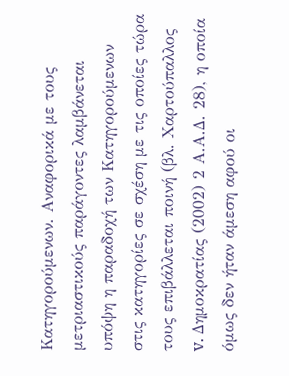Κατηγορούμενων. Αναφορικά με τους μετριαστικούς παράγοντες λαμβάνεται υπόψη η παραδοχή των Κατηγορούμενων στις κατηγορίες σε σχέση με τις οποίες τώρα τους επιβάλλεται ποινή (βλ. Χαρτούπαλλος v. Δημοκρατίας (2002) 2 Α.Α.Δ. 28), η οποία όμως δεν ήταν άμεση αφού οι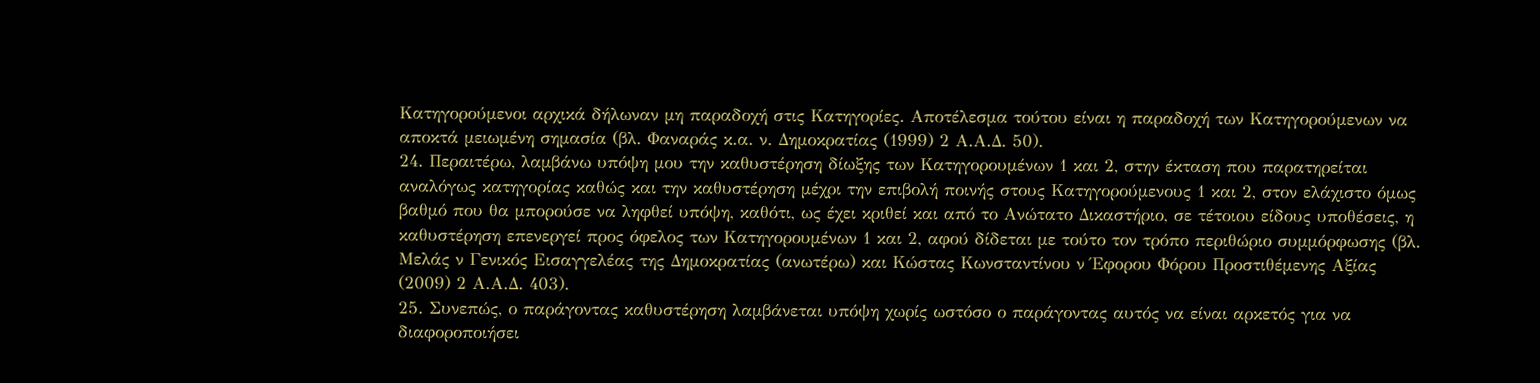Κατηγορούμενοι αρχικά δήλωναν μη παραδοχή στις Κατηγορίες. Αποτέλεσμα τούτου είναι η παραδοχή των Κατηγορούμενων να αποκτά μειωμένη σημασία (βλ. Φαναράς κ.α. ν. Δημοκρατίας (1999) 2 Α.Α.Δ. 50).
24. Περαιτέρω, λαμβάνω υπόψη μου την καθυστέρηση δίωξης των Κατηγορουμένων 1 και 2, στην έκταση που παρατηρείται αναλόγως κατηγορίας καθώς και την καθυστέρηση μέχρι την επιβολή ποινής στους Κατηγορούμενους 1 και 2, στον ελάχιστο όμως βαθμό που θα μπορούσε να ληφθεί υπόψη, καθότι, ως έχει κριθεί και από το Ανώτατο Δικαστήριο, σε τέτοιου είδους υποθέσεις, η καθυστέρηση επενεργεί προς όφελος των Κατηγορουμένων 1 και 2, αφού δίδεται με τούτο τον τρόπο περιθώριο συμμόρφωσης (βλ. Μελάς ν Γενικός Εισαγγελέας της Δημοκρατίας (ανωτέρω) και Κώστας Κωνσταντίνου ν Έφορου Φόρου Προστιθέμενης Αξίας (2009) 2 Α.Α.Δ. 403).
25. Συνεπώς, ο παράγοντας καθυστέρηση λαμβάνεται υπόψη χωρίς ωστόσο ο παράγοντας αυτός να είναι αρκετός για να διαφοροποιήσει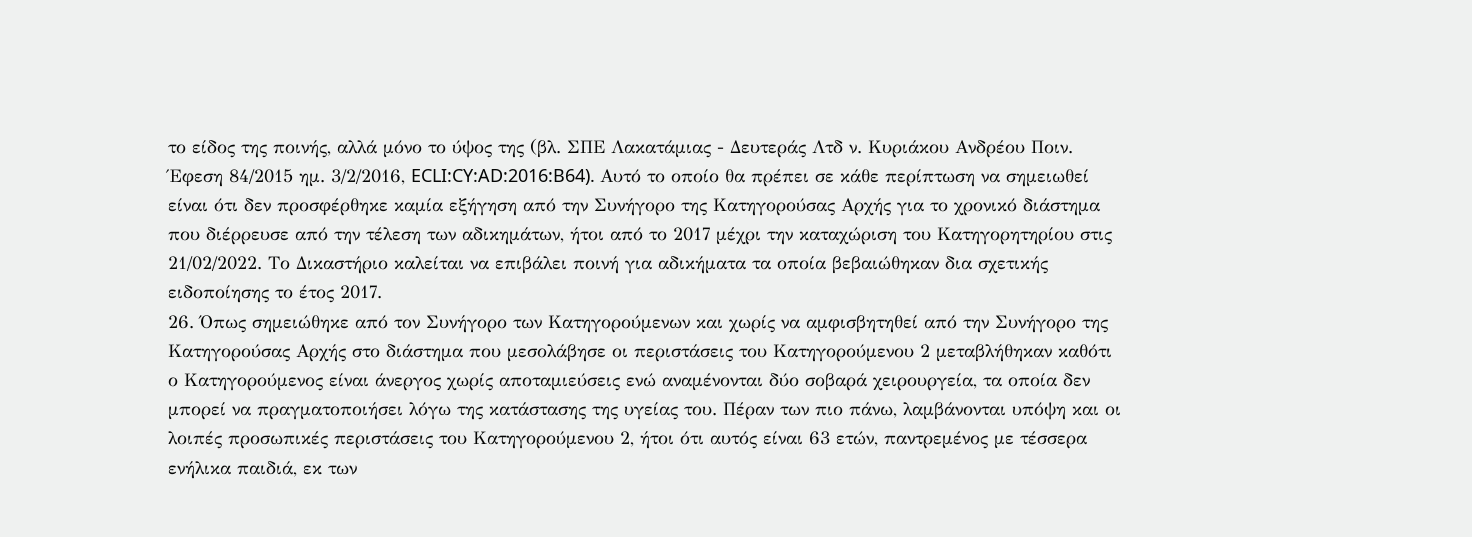το είδος της ποινής, αλλά μόνο το ύψος της (βλ. ΣΠΕ Λακατάμιας - Δευτεράς Λτδ ν. Κυριάκου Ανδρέου Ποιν. Έφεση 84/2015 ημ. 3/2/2016, ECLI:CY:AD:2016:B64). Αυτό το οποίο θα πρέπει σε κάθε περίπτωση να σημειωθεί είναι ότι δεν προσφέρθηκε καμία εξήγηση από την Συνήγορο της Κατηγορούσας Αρχής για το χρονικό διάστημα που διέρρευσε από την τέλεση των αδικημάτων, ήτοι από το 2017 μέχρι την καταχώριση του Κατηγορητηρίου στις 21/02/2022. Το Δικαστήριο καλείται να επιβάλει ποινή για αδικήματα τα οποία βεβαιώθηκαν δια σχετικής ειδοποίησης το έτος 2017.
26. Όπως σημειώθηκε από τον Συνήγορο των Κατηγορούμενων και χωρίς να αμφισβητηθεί από την Συνήγορο της Κατηγορούσας Αρχής στο διάστημα που μεσολάβησε οι περιστάσεις του Κατηγορούμενου 2 μεταβλήθηκαν καθότι ο Κατηγορούμενος είναι άνεργος χωρίς αποταμιεύσεις ενώ αναμένονται δύο σοβαρά χειρουργεία, τα οποία δεν μπορεί να πραγματοποιήσει λόγω της κατάστασης της υγείας του. Πέραν των πιο πάνω, λαμβάνονται υπόψη και οι λοιπές προσωπικές περιστάσεις του Κατηγορούμενου 2, ήτοι ότι αυτός είναι 63 ετών, παντρεμένος με τέσσερα ενήλικα παιδιά, εκ των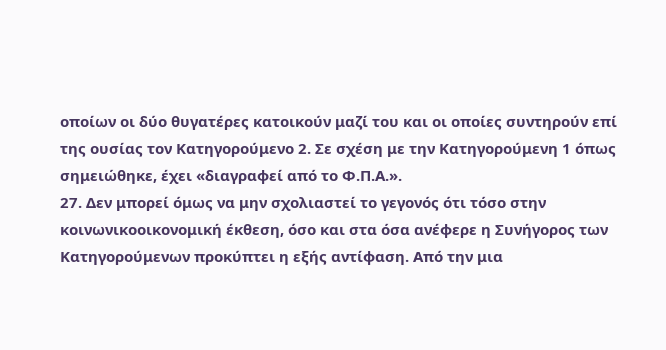οποίων οι δύο θυγατέρες κατοικούν μαζί του και οι οποίες συντηρούν επί της ουσίας τον Κατηγορούμενο 2. Σε σχέση με την Κατηγορούμενη 1 όπως σημειώθηκε, έχει «διαγραφεί από το Φ.Π.Α.».
27. Δεν μπορεί όμως να μην σχολιαστεί το γεγονός ότι τόσο στην κοινωνικοοικονομική έκθεση, όσο και στα όσα ανέφερε η Συνήγορος των Κατηγορούμενων προκύπτει η εξής αντίφαση. Από την μια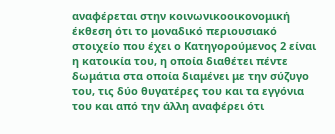αναφέρεται στην κοινωνικοοικονομική έκθεση ότι το μοναδικό περιουσιακό στοιχείο που έχει ο Κατηγορούμενος 2 είναι η κατοικία του, η οποία διαθέτει πέντε δωμάτια στα οποία διαμένει με την σύζυγο του, τις δύο θυγατέρες του και τα εγγόνια του και από την άλλη αναφέρει ότι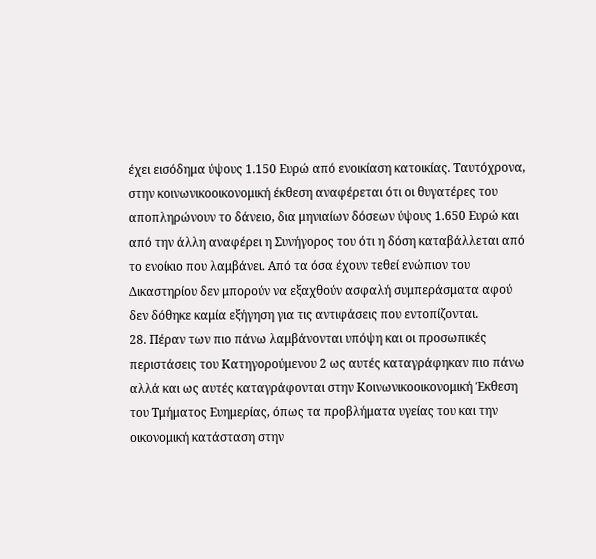έχει εισόδημα ύψους 1.150 Ευρώ από ενοικίαση κατοικίας. Ταυτόχρονα, στην κοινωνικοοικονομική έκθεση αναφέρεται ότι οι θυγατέρες του αποπληρώνουν το δάνειο, δια μηνιαίων δόσεων ύψους 1.650 Ευρώ και από την άλλη αναφέρει η Συνήγορος του ότι η δόση καταβάλλεται από το ενοίκιο που λαμβάνει. Από τα όσα έχουν τεθεί ενώπιον του Δικαστηρίου δεν μπορούν να εξαχθούν ασφαλή συμπεράσματα αφού δεν δόθηκε καμία εξήγηση για τις αντιφάσεις που εντοπίζονται.
28. Πέραν των πιο πάνω λαμβάνονται υπόψη και οι προσωπικές περιστάσεις του Κατηγορούμενου 2 ως αυτές καταγράφηκαν πιο πάνω αλλά και ως αυτές καταγράφονται στην Κοινωνικοοικονομική Έκθεση του Τμήματος Ευημερίας, όπως τα προβλήματα υγείας του και την οικονομική κατάσταση στην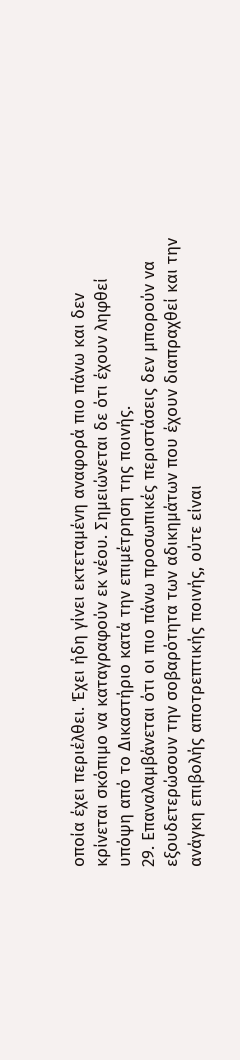οποία έχει περιέλθει. Έχει ήδη γίνει εκτεταμένη αναφορά πιο πάνω και δεν κρίνεται σκόπιμο να καταγραφούν εκ νέου. Σημειώνεται δε ότι έχουν ληφθεί υπόψη από το Δικαστήριο κατά την επιμέτρηση της ποινής.
29. Επαναλαμβάνεται ότι οι πιο πάνω προσωπικές περιστάσεις δεν μπορούν να εξουδετερώσουν την σοβαρότητα των αδικημάτων που έχουν διαπραχθεί και την ανάγκη επιβολής αποτρεπτικής ποινής, ούτε είναι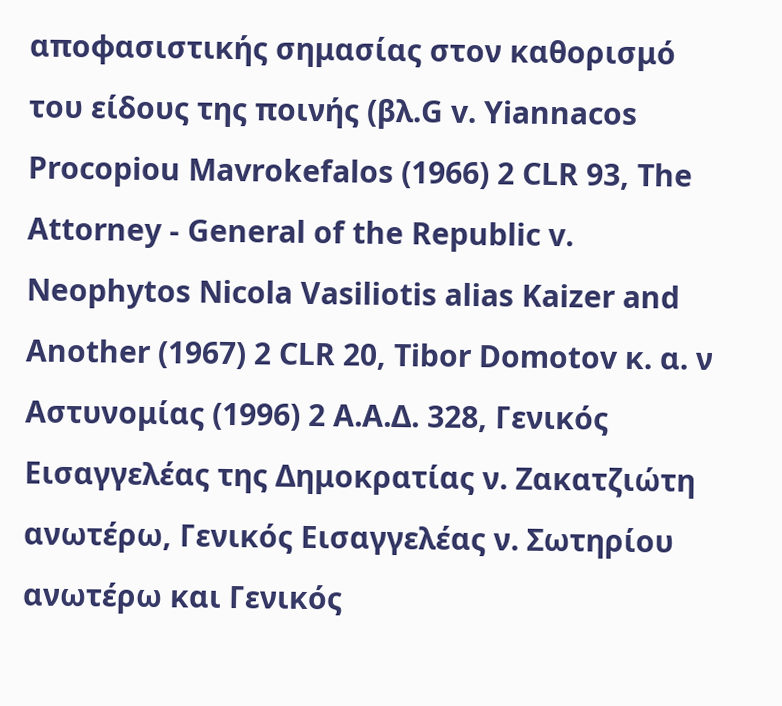αποφασιστικής σημασίας στον καθορισμό του είδους της ποινής (βλ.G v. Yiannacos Procopiou Mavrokefalos (1966) 2 CLR 93, The Attorney - General of the Republic v. Neophytos Nicola Vasiliotis alias Kaizer and Another (1967) 2 CLR 20, Tibor Domotov κ. α. ν Αστυνομίας (1996) 2 Α.Α.Δ. 328, Γενικός Εισαγγελέας της Δημοκρατίας ν. Ζακατζιώτη ανωτέρω, Γενικός Εισαγγελέας ν. Σωτηρίου ανωτέρω και Γενικός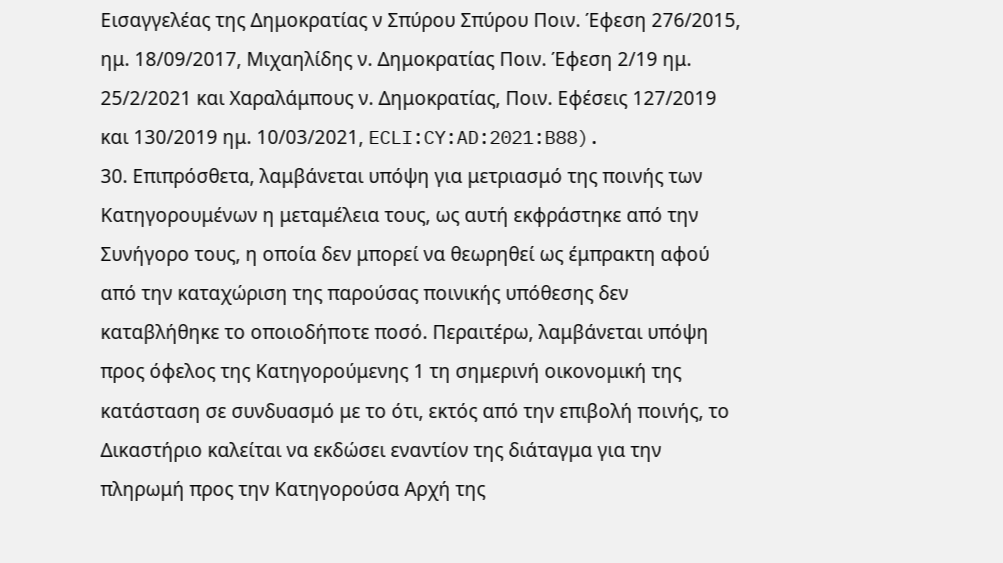Εισαγγελέας της Δημοκρατίας ν Σπύρου Σπύρου Ποιν. Έφεση 276/2015, ημ. 18/09/2017, Μιχαηλίδης ν. Δημοκρατίας Ποιν. Έφεση 2/19 ημ. 25/2/2021 και Χαραλάμπους ν. Δημοκρατίας, Ποιν. Εφέσεις 127/2019 και 130/2019 ημ. 10/03/2021, ECLI:CY:AD:2021:B88).
30. Επιπρόσθετα, λαμβάνεται υπόψη για μετριασμό της ποινής των Κατηγορουμένων η μεταμέλεια τους, ως αυτή εκφράστηκε από την Συνήγορο τους, η οποία δεν μπορεί να θεωρηθεί ως έμπρακτη αφού από την καταχώριση της παρούσας ποινικής υπόθεσης δεν καταβλήθηκε το οποιοδήποτε ποσό. Περαιτέρω, λαμβάνεται υπόψη προς όφελος της Κατηγορούμενης 1 τη σημερινή οικονομική της κατάσταση σε συνδυασμό με το ότι, εκτός από την επιβολή ποινής, το Δικαστήριο καλείται να εκδώσει εναντίον της διάταγμα για την πληρωμή προς την Κατηγορούσα Αρχή της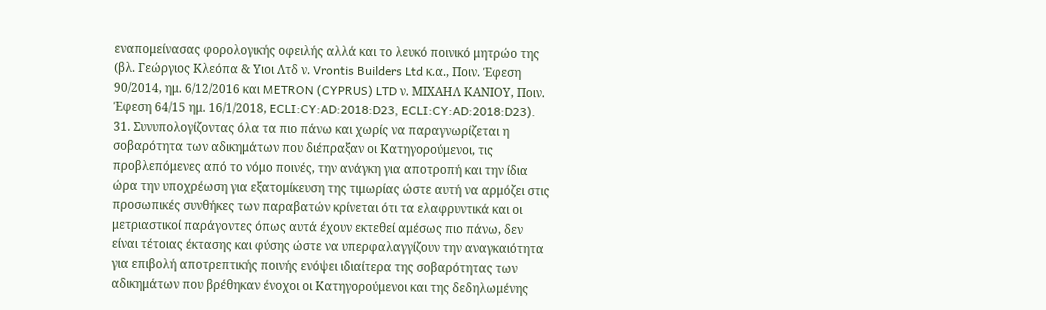εναπομείνασας φορολογικής οφειλής αλλά και το λευκό ποινικό μητρώο της (βλ. Γεώργιος Κλεόπα & Υιοι Λτδ ν. Vrontis Builders Ltd κ.α., Ποιν. Έφεση 90/2014, ημ. 6/12/2016 και METRON (CYPRUS) LTD ν. ΜΙΧΑΗΛ ΚΑΝΙΟΥ, Ποιν. Έφεση 64/15 ημ. 16/1/2018, ECLI:CY:AD:2018:D23, ECLI:CY:AD:2018:D23).
31. Συνυπολογίζοντας όλα τα πιο πάνω και χωρίς να παραγνωρίζεται η σοβαρότητα των αδικημάτων που διέπραξαν οι Κατηγορούμενοι, τις προβλεπόμενες από το νόμο ποινές, την ανάγκη για αποτροπή και την ίδια ώρα την υποχρέωση για εξατομίκευση της τιμωρίας ώστε αυτή να αρμόζει στις προσωπικές συνθήκες των παραβατών κρίνεται ότι τα ελαφρυντικά και οι μετριαστικοί παράγοντες όπως αυτά έχουν εκτεθεί αμέσως πιο πάνω, δεν είναι τέτοιας έκτασης και φύσης ώστε να υπερφαλαγγίζουν την αναγκαιότητα για επιβολή αποτρεπτικής ποινής ενόψει ιδιαίτερα της σοβαρότητας των αδικημάτων που βρέθηκαν ένοχοι οι Κατηγορούμενοι και της δεδηλωμένης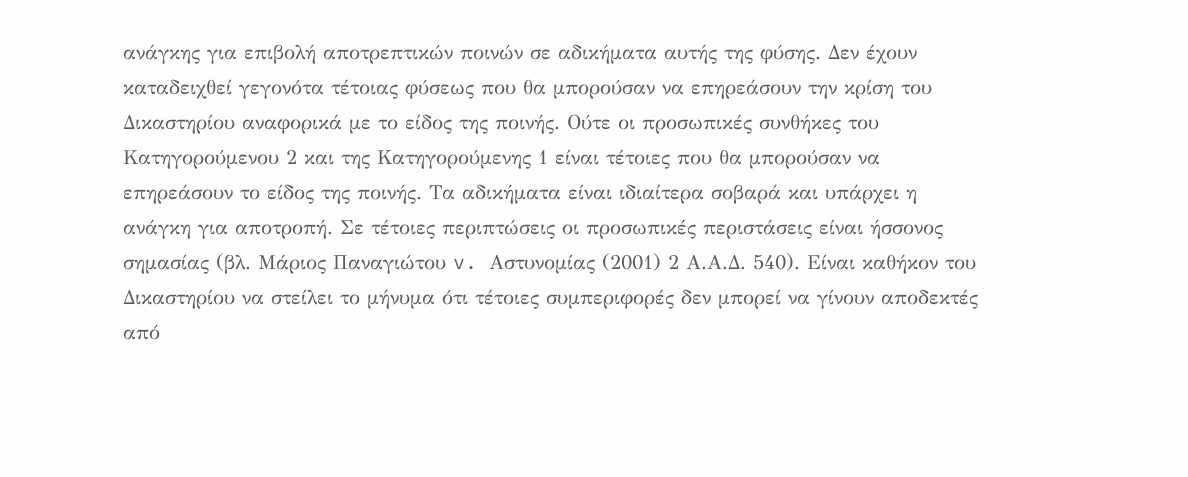ανάγκης για επιβολή αποτρεπτικών ποινών σε αδικήματα αυτής της φύσης. Δεν έχουν καταδειχθεί γεγονότα τέτοιας φύσεως που θα μπορούσαν να επηρεάσουν την κρίση του Δικαστηρίου αναφορικά με το είδος της ποινής. Ούτε οι προσωπικές συνθήκες του Κατηγορούμενου 2 και της Κατηγορούμενης 1 είναι τέτοιες που θα μπορούσαν να επηρεάσουν το είδος της ποινής. Τα αδικήματα είναι ιδιαίτερα σοβαρά και υπάρχει η ανάγκη για αποτροπή. Σε τέτοιες περιπτώσεις οι προσωπικές περιστάσεις είναι ήσσονος σημασίας (βλ. Μάριος Παναγιώτου v. Aστυνομίας (2001) 2 Α.Α.Δ. 540). Είναι καθήκον του Δικαστηρίου να στείλει το μήνυμα ότι τέτοιες συμπεριφορές δεν μπορεί να γίνουν αποδεκτές από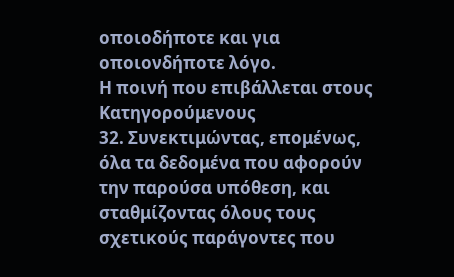οποιοδήποτε και για οποιονδήποτε λόγο.
Η ποινή που επιβάλλεται στους Κατηγορούμενους
32. Συνεκτιμώντας, επομένως, όλα τα δεδομένα που αφορούν την παρούσα υπόθεση, και σταθμίζοντας όλους τους σχετικούς παράγοντες που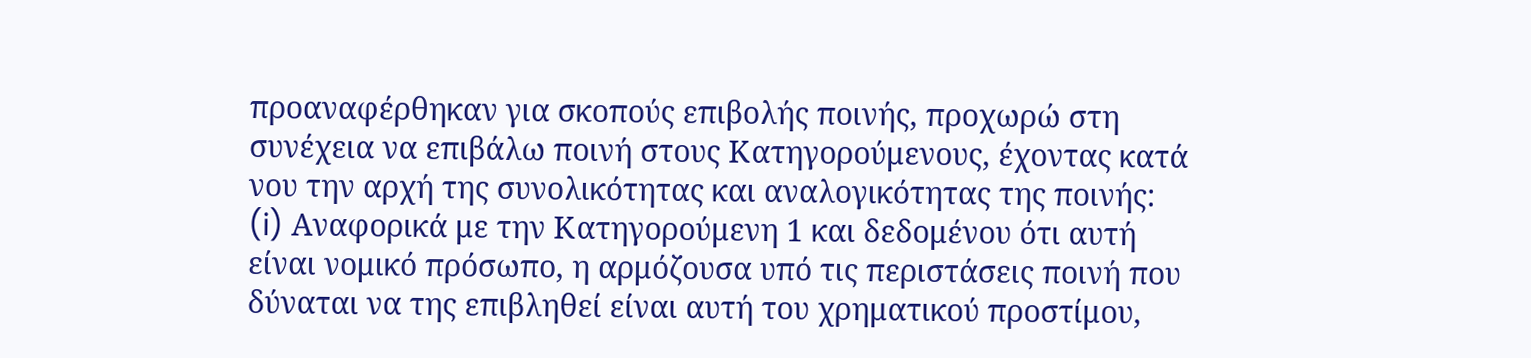προαναφέρθηκαν για σκοπούς επιβολής ποινής, προχωρώ στη συνέχεια να επιβάλω ποινή στους Κατηγορούμενους, έχοντας κατά νου την αρχή της συνολικότητας και αναλογικότητας της ποινής:
(i) Αναφορικά με την Κατηγορούμενη 1 και δεδομένου ότι αυτή είναι νομικό πρόσωπο, η αρμόζουσα υπό τις περιστάσεις ποινή που δύναται να της επιβληθεί είναι αυτή του χρηματικού προστίμου,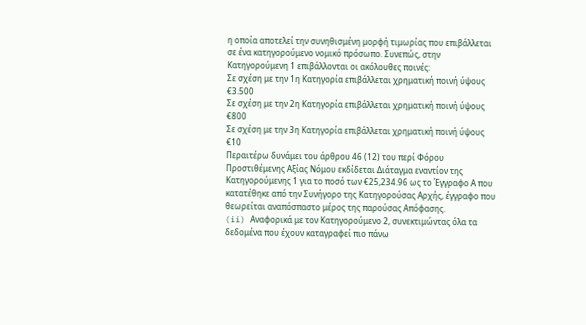η οποία αποτελεί την συνηθισμένη μορφή τιμωρίας που επιβάλλεται σε ένα κατηγορούμενο νομικό πρόσωπο. Συνεπώς, στην Κατηγορούμενη 1 επιβάλλονται οι ακόλουθες ποινές:
Σε σχέση με την 1η Κατηγορία επιβάλλεται χρηματική ποινή ύψους €3.500
Σε σχέση με την 2η Κατηγορία επιβάλλεται χρηματική ποινή ύψους €800
Σε σχέση με την 3η Κατηγορία επιβάλλεται χρηματική ποινή ύψους €10
Περαιτέρω δυνάμει του άρθρου 46 (12) του περί Φόρου Προστιθέμενης Αξίας Νόμου εκδίδεται Διάταγμα εναντίον της Κατηγορούμενης 1 για το ποσό των €25,234.96 ως το Έγγραφο Α που κατατέθηκε από την Συνήγορο της Κατηγορούσας Αρχής, έγγραφο που θεωρείται αναπόσπαστο μέρος της παρούσας Απόφασης.
(ii) Αναφορικά με τον Κατηγορούμενο 2, συνεκτιμώντας όλα τα δεδομένα που έχουν καταγραφεί πιο πάνω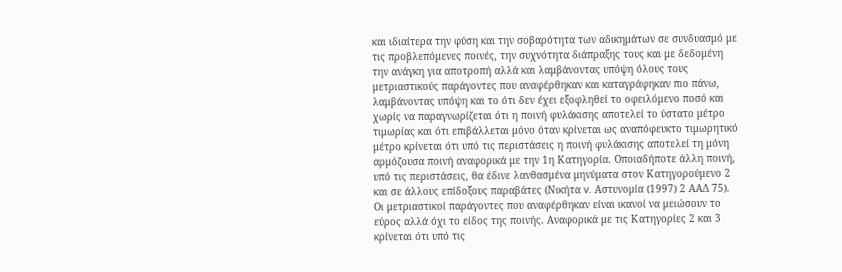και ιδιαίτερα την φύση και την σοβαρότητα των αδικημάτων σε συνδυασμό με τις προβλεπόμενες ποινές, την συχνότητα διάπραξης τους και με δεδομένη την ανάγκη για αποτροπή αλλά και λαμβάνοντας υπόψη όλους τους μετριαστικούς παράγοντες που αναφέρθηκαν και καταγράφηκαν πιο πάνω, λαμβάνοντας υπόψη και το ότι δεν έχει εξοφληθεί το οφειλόμενο ποσό και χωρίς να παραγνωρίζεται ότι η ποινή φυλάκισης αποτελεί το ύστατο μέτρο τιμωρίας και ότι επιβάλλεται μόνο όταν κρίνεται ως αναπόφευκτο τιμωρητικό μέτρο κρίνεται ότι υπό τις περιστάσεις η ποινή φυλάκισης αποτελεί τη μόνη αρμόζουσα ποινή αναφορικά με την 1η Κατηγορία. Οποιαδήποτε άλλη ποινή, υπό τις περιστάσεις, θα έδινε λανθασμένα μηνύματα στον Κατηγορούμενο 2 και σε άλλους επίδοξους παραβάτες (Νικήτα v. Αστυνομία (1997) 2 ΑΑΔ 75). Οι μετριαστικοί παράγοντες που αναφέρθηκαν είναι ικανοί να μειώσουν το εύρος αλλά όχι το είδος της ποινής. Αναφορικά με τις Κατηγορίες 2 και 3 κρίνεται ότι υπό τις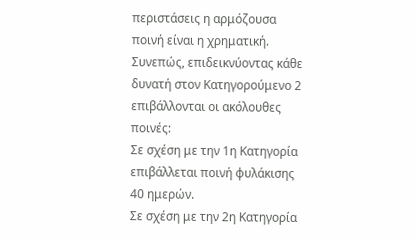περιστάσεις η αρμόζουσα ποινή είναι η χρηματική. Συνεπώς, επιδεικνύοντας κάθε δυνατή στον Κατηγορούμενο 2 επιβάλλονται οι ακόλουθες ποινές:
Σε σχέση με την 1η Κατηγορία επιβάλλεται ποινή φυλάκισης 40 ημερών.
Σε σχέση με την 2η Κατηγορία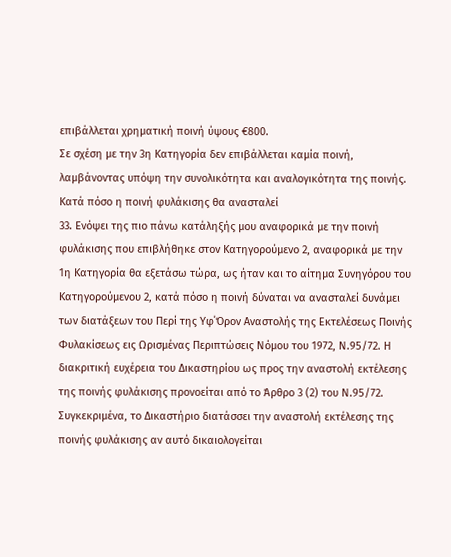επιβάλλεται χρηματική ποινή ύψους €800.
Σε σχέση με την 3η Κατηγορία δεν επιβάλλεται καμία ποινή, λαμβάνοντας υπόψη την συνολικότητα και αναλογικότητα της ποινής.
Κατά πόσο η ποινή φυλάκισης θα ανασταλεί
33. Ενόψει της πιο πάνω κατάληξής μου αναφορικά με την ποινή φυλάκισης που επιβλήθηκε στον Κατηγορούμενο 2, αναφορικά με την 1η Κατηγορία θα εξετάσω τώρα, ως ήταν και το αίτημα Συνηγόρου του Κατηγορούμενου 2, κατά πόσο η ποινή δύναται να ανασταλεί δυνάμει των διατάξεων του Περί της Υφ΄Όρον Αναστολής της Εκτελέσεως Ποινής Φυλακίσεως εις Ωρισμένας Περιπτώσεις Νόμου του 1972, Ν.95/72. Η διακριτική ευχέρεια του Δικαστηρίου ως προς την αναστολή εκτέλεσης της ποινής φυλάκισης προνοείται από το Άρθρο 3 (2) του Ν.95/72. Συγκεκριμένα, το Δικαστήριο διατάσσει την αναστολή εκτέλεσης της ποινής φυλάκισης αν αυτό δικαιολογείται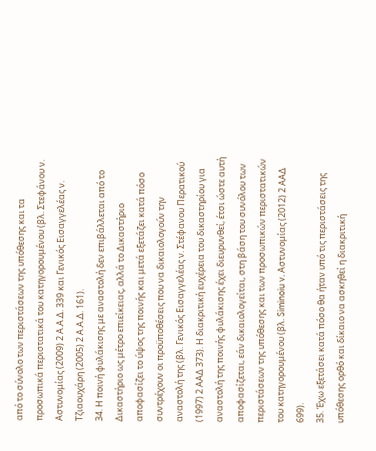από το σύνολο των περιστάσεων της υπόθεσης και τα προσωπικά περιστατικά του κατηγορουμένου (βλ. Στεφάνου ν. Αστυνομίας (2009) 2 Α.Α.Δ. 339 και Γενικός Εισαγγελέας ν. Τζιαουχάρη (2005) 2 Α.Α.Δ. 161).
34. Η ποινή φυλάκισης με αναστολή δεν επιβάλλεται από το Δικαστήριο ως μέτρο επιείκειας, αλλά το Δικαστήριο αποφασίζει το ύψος της ποινής και μετά εξετάζει κατά πόσο συντρέχουν οι προϋποθέσεις που να δικαιολογούν την αναστολή της (βλ. Γενικός Εισαγγελέας ν. Στέφανου Περατικού (1997) 2 ΑΑΔ 373). Η διακριτική ευχέρεια του δικαστηρίου για αναστολή της ποινής φυλάκισης έχει διευρυνθεί, έτσι ώστε αυτή αποφασίζεται, εάν δικαιολογείται, στη βάση του συνόλου των περιστάσεων της υπόθεσης και των προσωπικών περιστατικών του κατηγορουμένου (βλ. Siminoiu v. Αστυνομίας (2012) 2 ΑΑΔ 699).
35. Έχω εξετάσει κατά πόσο θα ήταν υπό τις περιστάσεις της υπόθεσης ορθό και δίκαιο να ασκηθεί η διακριτική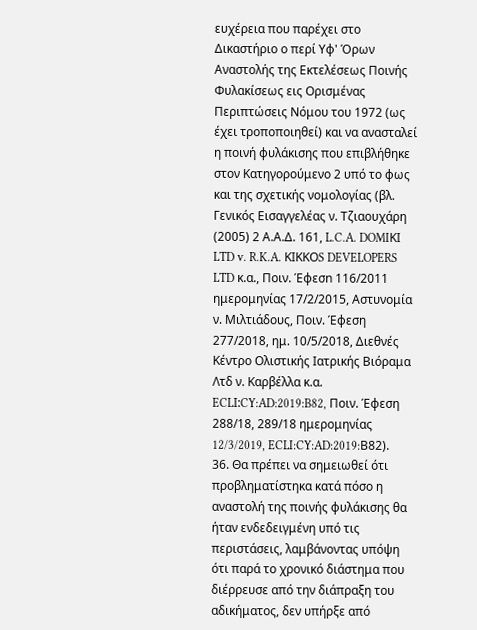ευχέρεια που παρέχει στο Δικαστήριο ο περί Υφ' Όρων Αναστολής της Εκτελέσεως Ποινής Φυλακίσεως εις Ορισμένας Περιπτώσεις Νόμου του 1972 (ως έχει τροποποιηθεί) και να ανασταλεί η ποινή φυλάκισης που επιβλήθηκε στον Κατηγορούμενο 2 υπό το φως και της σχετικής νομολογίας (βλ. Γενικός Εισαγγελέας ν. Τζιαουχάρη (2005) 2 Α.Α.Δ. 161, L.C.A. DOMIΚΙ LTD v. R.K.A. ΚΙΚΚΟS DEVELOPERS LTD κ.α., Ποιν. Έφεσn 116/2011 ημερομηνίας 17/2/2015, Αστυνομία ν. Μιλτιάδους, Ποιν. Έφεση 277/2018, ημ. 10/5/2018, Διεθνές Κέντρο Ολιστικής Ιατρικής Βιόραμα Λτδ ν. Καρβέλλα κ.α. ECLΙ:CY:AD:2019:B82, Ποιν. Έφεση 288/18, 289/18 ημερομηνίας 12/3/2019, ECLI:CY:AD:2019:Β82).
36. Θα πρέπει να σημειωθεί ότι προβληματίστηκα κατά πόσο η αναστολή της ποινής φυλάκισης θα ήταν ενδεδειγμένη υπό τις περιστάσεις, λαμβάνοντας υπόψη ότι παρά το χρονικό διάστημα που διέρρευσε από την διάπραξη του αδικήματος, δεν υπήρξε από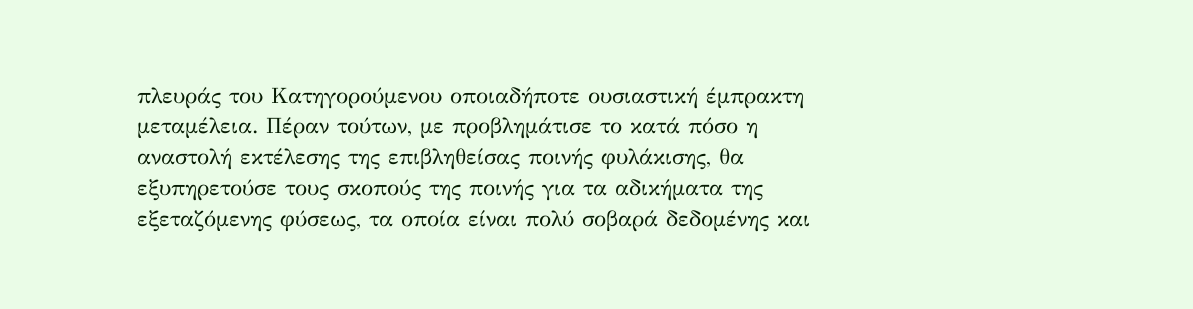πλευράς του Κατηγορούμενου οποιαδήποτε ουσιαστική έμπρακτη μεταμέλεια. Πέραν τούτων, με προβλημάτισε το κατά πόσο η αναστολή εκτέλεσης της επιβληθείσας ποινής φυλάκισης, θα εξυπηρετούσε τους σκοπούς της ποινής για τα αδικήματα της εξεταζόμενης φύσεως, τα οποία είναι πολύ σοβαρά δεδομένης και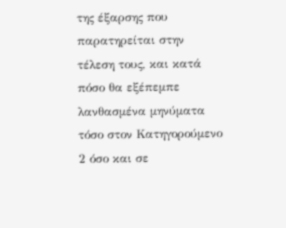της έξαρσης που παρατηρείται στην τέλεση τους, και κατά πόσο θα εξέπεμπε λανθασμένα μηνύματα τόσο στον Κατηγορούμενο 2 όσο και σε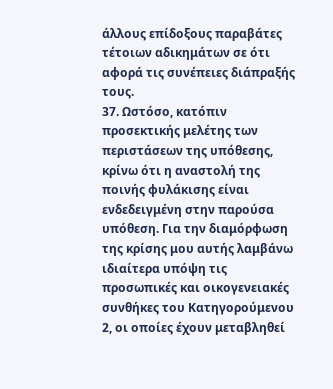άλλους επίδοξους παραβάτες τέτοιων αδικημάτων σε ότι αφορά τις συνέπειες διάπραξής τους.
37. Ωστόσο, κατόπιν προσεκτικής μελέτης των περιστάσεων της υπόθεσης, κρίνω ότι η αναστολή της ποινής φυλάκισης είναι ενδεδειγμένη στην παρούσα υπόθεση. Για την διαμόρφωση της κρίσης μου αυτής λαμβάνω ιδιαίτερα υπόψη τις προσωπικές και οικογενειακές συνθήκες του Κατηγορούμενου 2, οι οποίες έχουν μεταβληθεί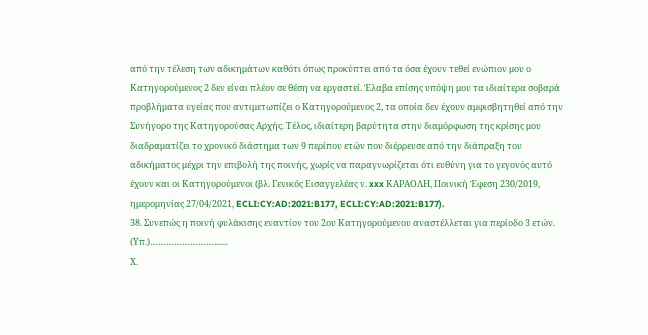από την τέλεση των αδικημάτων καθότι όπως προκύπτει από τα όσα έχουν τεθεί ενώπιον μου ο Κατηγορούμενος 2 δεν είναι πλέον σε θέση να εργαστεί. Έλαβα επίσης υπόψη μου τα ιδιαίτερα σοβαρά προβλήματα υγείας που αντιμετωπίζει ο Κατηγορούμενος 2, τα οποία δεν έχουν αμφισβητηθεί από την Συνήγορο της Κατηγορούσας Αρχής. Τέλος, ιδιαίτερη βαρύτητα στην διαμόρφωση της κρίσης μου διαδραματίζει το χρονικό διάστημα των 9 περίπου ετών που διέρρευσε από την διάπραξη του αδικήματος μέχρι την επιβολή της ποινής, χωρίς να παραγνωρίζεται ότι ευθύνη για το γεγονός αυτό έχουν και οι Κατηγορούμενοι (βλ. Γενικός Εισαγγελέας ν. xxx ΚΑΡΑΟΛΗ, Ποινική Έφεση 230/2019, ημερομηνίας 27/04/2021, ECLI:CY:AD:2021:B177, ECLI:CY:AD:2021:B177).
38. Συνεπώς η ποινή φυλάκισης εναντίον του 2ου Κατηγορούμενου αναστέλλεται για περίοδο 3 ετών.
(Υπ.)…………………….......
Χ.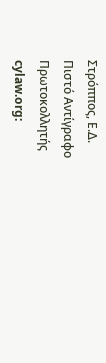Στρόππος, Ε.Δ.
Πιστό Αντίγραφο
Πρωτοκολλητής
cylaw.org: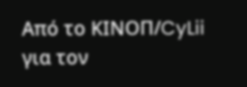Από το ΚΙΝOΠ/CyLii για τον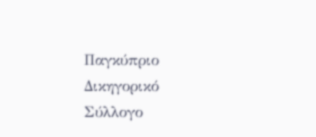Παγκύπριο Δικηγορικό Σύλλογο